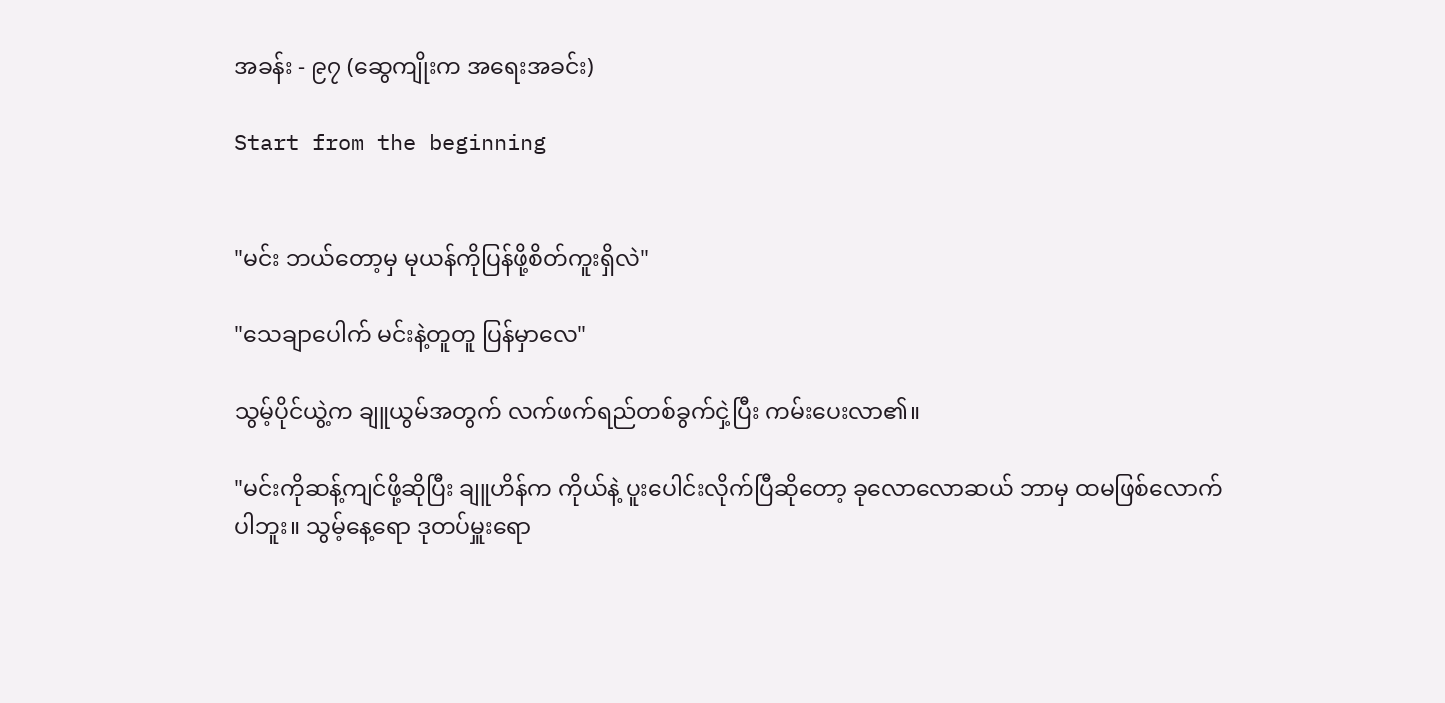အခန်း - ၉၇ (ဆွေကျိုးက အရေးအခင်း)

Start from the beginning


"မင်း ဘယ်တော့မှ မုယန်ကိုပြန်ဖို့စိတ်ကူးရှိလဲ"

"သေချာပေါက် မင်းနဲ့တူတူ ပြန်မှာလေ"

သွမ့်ပိုင်ယွဲ့က ချူယွမ်အတွက် လက်ဖက်ရည်တစ်ခွက်ငှဲ့ပြီး ကမ်းပေးလာ၏။

"မင်းကိုဆန့်ကျင်ဖို့ဆိုပြီး ချူဟိန်က ကိုယ်နဲ့ ပူးပေါင်းလိုက်ပြီဆိုတော့ ခုလောလောဆယ် ဘာမှ ထမဖြစ်လောက်ပါဘူး။ သွမ့်နေ့ရော ဒုတပ်မှူးရော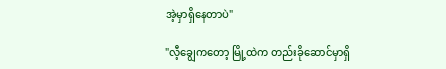အဲ့မှာရှိနေတာပဲ"

"လီ့ချွေကတော့ မြို့ထဲက တည်းခိုဆောင်မှာရှိ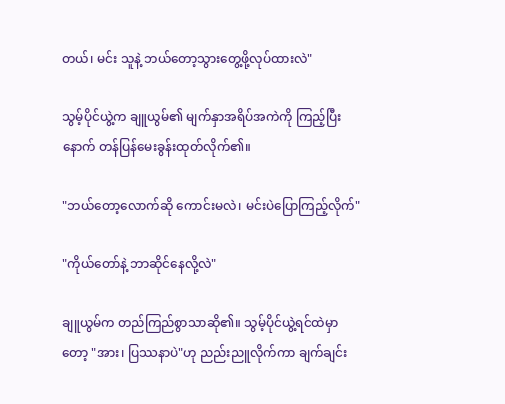တယ်၊ မင်း သူနဲ့ ဘယ်တော့သွားတွေ့ဖို့လုပ်ထားလဲ"

သွမ့်ပိုင်ယွဲ့က ချူယွမ်၏ မျက်နှာအရိပ်အကဲကို ကြည့်ပြီးနောက် တန်ပြန်မေးခွန်းထုတ်လိုက်၏။

"ဘယ်တော့လောက်ဆို ကောင်းမလဲ၊ မင်းပဲပြောကြည့်လိုက်"

"ကိုယ်တော်နဲ့ ဘာဆိုင်နေလို့လဲ"

ချူယွမ်က တည်ကြည်စွာသာဆို၏။ သွမ့်ပိုင်ယွဲ့ရင်ထဲမှာတော့ "အား၊ ပြဿနာပဲ"ဟု ညည်းညူလိုက်ကာ ချက်ချင်း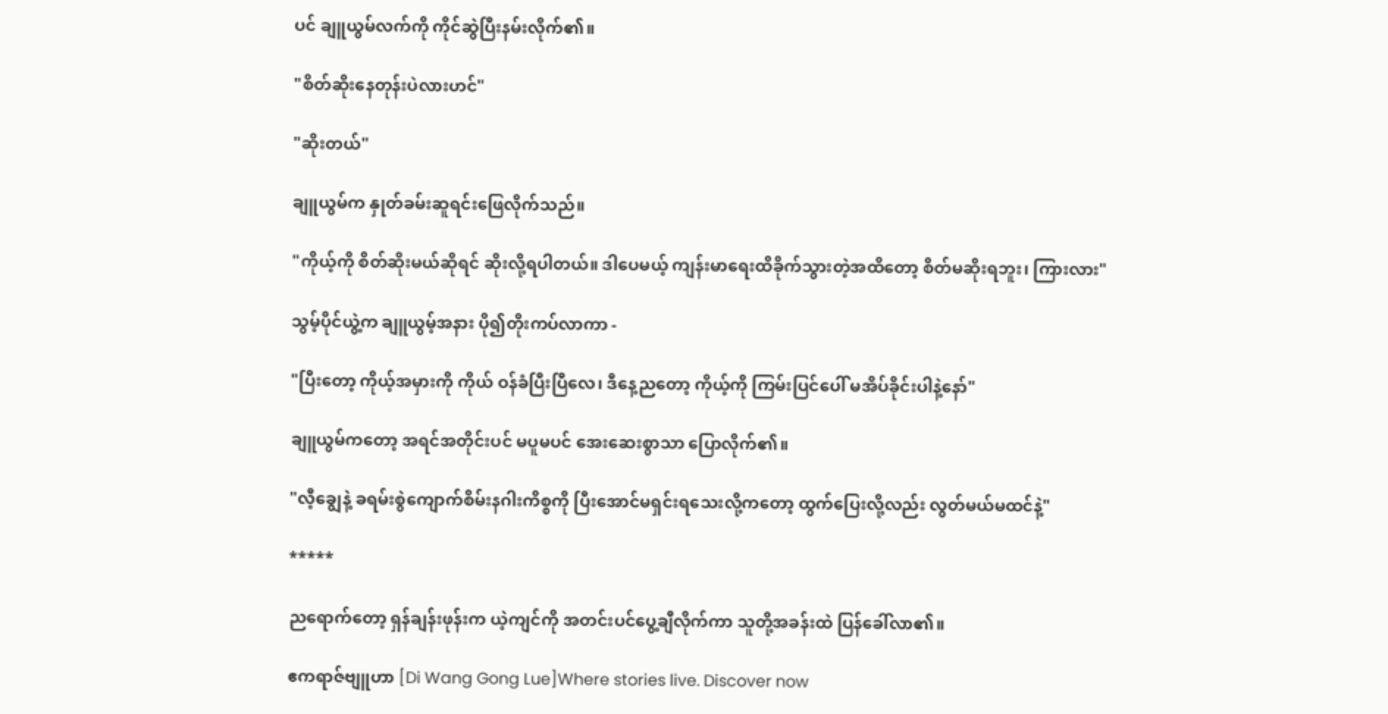ပင် ချူယွမ်လက်ကို ကိုင်ဆွဲပြီးနမ်းလိုက်၏။

"စိတ်ဆိုးနေတုန်းပဲလားဟင်"

"ဆိုးတယ်"

ချူယွမ်က နှုတ်ခမ်းဆူရင်းဖြေလိုက်သည်။

"ကိုယ့်ကို စိတ်ဆိုးမယ်ဆိုရင် ဆိုးလို့ရပါတယ်။ ဒါပေမယ့် ကျန်းမာရေးထိခိုက်သွားတဲ့အထိတော့ စိတ်မဆိုးရဘူး၊ ကြားလား"

သွမ့်ပိုင်ယွဲ့က ချူယွမ့်အနား ပို၍တိုးကပ်လာကာ -

"ပြီးတော့ ကိုယ့်အမှားကို ကိုယ် ဝန်ခံပြီးပြီလေ၊ ဒီနေ့ညတော့ ကိုယ့်ကို ကြမ်းပြင်ပေါ် မအိပ်ခိုင်းပါနဲ့နော်"

ချူယွမ်ကတော့ အရင်အတိုင်းပင် မပူမပင် အေးဆေးစွာသာ ပြောလိုက်၏။

"လီ့ချွေနဲ့ ခရမ်းစွဲကျောက်စိမ်းနဂါးကိစ္စကို ပြီးအောင်မရှင်းရသေးလို့ကတော့ ထွက်ပြေးလို့လည်း လွတ်မယ်မထင်နဲ့"

*****

ညရောက်တော့ ရှန်ချန်းဖုန်းက ယဲ့ကျင်ကို အတင်းပင်ပွေ့ချီလိုက်ကာ သူတို့အခန်းထဲ ပြန်ခေါ်လာ၏။

ဧကရာဇ်ဗျူဟာ [Di Wang Gong Lue]Where stories live. Discover now